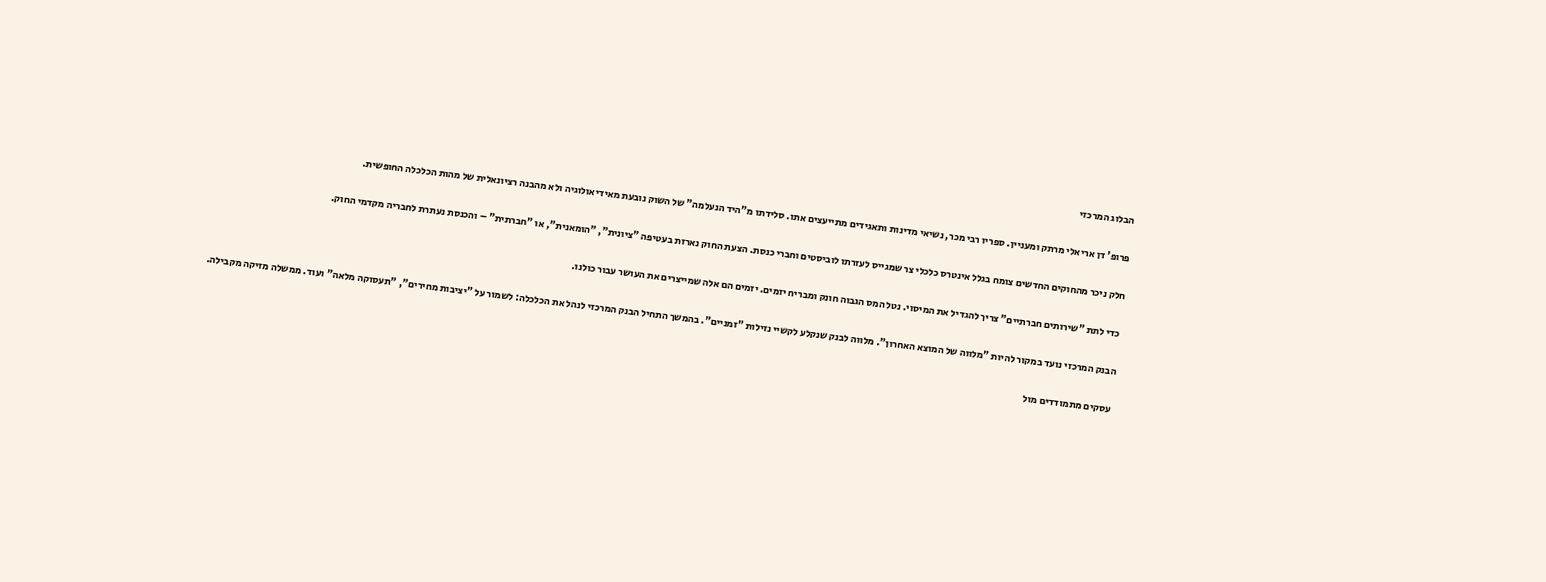הבלוג המרכזי

פרופ' דן אריאלי מרתק ומעניין. ספריו רבי מכר, נשיאי מדינות ותאגידים מתייעצים אתו. סלידתו מ"היד הנעלמה" של השוק נובעת מאידיאולוגיה ולא מהבנה רציונאלית של מהות הכלכלה החופשית.

חלק ניכר מהחוקים החדשים צומח בגלל אינטרס כלכלי צר שמגייס לעזרתו לוביסטים וחברי כנסת. הצעת החוק נארזת בעטיפה "ציונית", "הומאנית", או "חברתית" – והכנסת נעתרת לחבריה מקדמי החוק.

כדי לתת "שירותים חברתיים" צריך להגדיל את המיסוי. נטל המס הגבוה חונק ומבריח יזמים. יזמים הם אלה שמייצרים את העושר עבור כולנו.

הבנק המרכזי נועד במקור להיות "מלווה של המוצא האחרון". מלווה לבנק שנקלע לקשיי נזילות "זמניים". בהמשך התחיל הבנק המרכזי לנהל את הכלכלה: לשמור על "יציבות מחירים", "תעסוקה מלאה" ועוד. ממשלה מזיקה מקבילה.

עסקים מתמודדים מול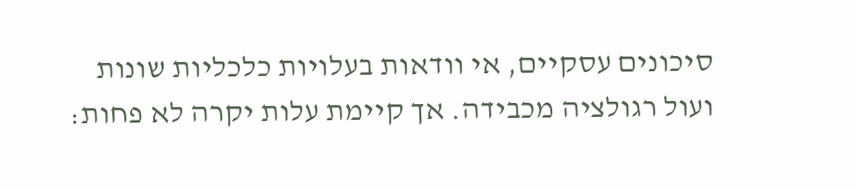סיכונים עסקיים, אי וודאות בעלויות כלכליות שונות ועול רגולציה מכבידה. אך קיימת עלות יקרה לא פחות: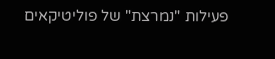פעילות "נמרצת" של פוליטיקאים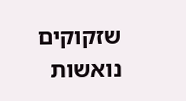שזקוקים נואשות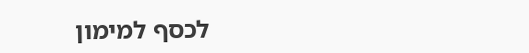לכסף למימון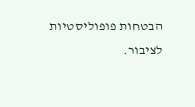הבטחות פופוליסטיות לציבור.